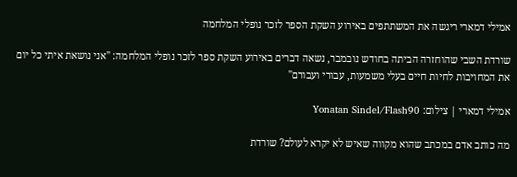אמילי דמארי ריגשה את המשתתפים באירוע השקת הספר לזכר נופלי המלחמה

שורדת השבי שהוחזרה הביתה בחודש נובמבר, נשאה דברים באירוע השקת ספר לזכר נופלי המלחמה: "אני נושאת איתי כל יום את המחויבות לחיות חיים בעלי משמעות, עבורי ועבורם"

אמילי דמארי | צילום: Yonatan Sindel/Flash90

מה כותב אדם במכתב שהוא מקווה שאיש לא יקרא לעולם? שורדת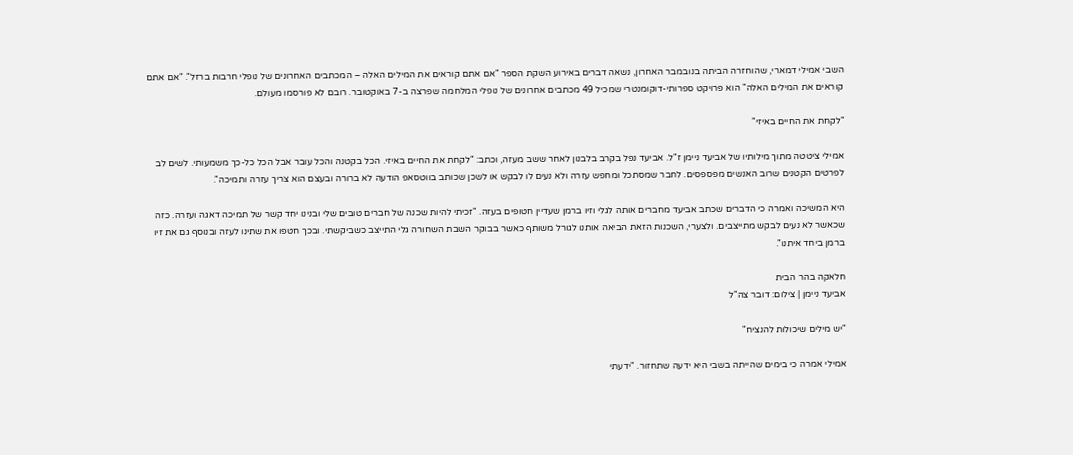השבי אמילי דמארי, שהוחזרה הביתה בנובמבר האחרון, נשאה דברים באירוע השקת הספר "אם אתם קוראים את המילים האלה – המכתבים האחרונים של נופלי חרבות ברזל". "אם אתם קוראים את המילים האלה" הוא פרויקט ספרותי-דוקומנטרי שמכיל 49 מכתבים אחרונים של נופלי המלחמה שפרצה ב-7 באוקטובר. רובם לא פורסמו מעולם.

"לקחת את החיים באיזי"

אמילי ציטטה מתוך מילותיו של אביעד ניימן ז"ל. אביעד נפל בקרב בלבנון לאחר ששב מעזה, וכתב: "לקחת את החיים באיזי. הכל בקטנה והכל עובר אבל הכל כל-כך משמעותי. לשים לב לפרטים הקטנים שרוב האנשים מפספסים. לחבר שמסתכל ומחפש עזרה ולא נעים לו לבקש או לשכן שכותב בווטסאפ הודעה לא ברורה ובעצם הוא צריך עזרה ותמיכה".

היא המשיכה ואמרה כי הדברים שכתב אביעד מחברים אותה לגלי וזיו ברמן שעדיין חטופים בעזה. "זכיתי להיות שכנה של חברים טובים שלי ובנינו יחד קשר של תמיכה דאגה ועזרה. כזה שכאשר לא נעים לבקש מתייצבים. ולצערי, השכנות הזאת הביאה אותנו לגורל משותף כאשר בבוקר השבת השחורה גלי התייצב כשביקשתי. ובכך חטפו את שתינו לעזה ובנוסף גם את זיו ברמן ביחד איתנו".

חלאקה בהר הבית
אביעד ניימן | צילום: דובר צה"ל

"יש מילים שיכולות להנציח"

אמילי אמרה כי בימים שהייתה בשבי היא ידעה שתחזור. "ידעתי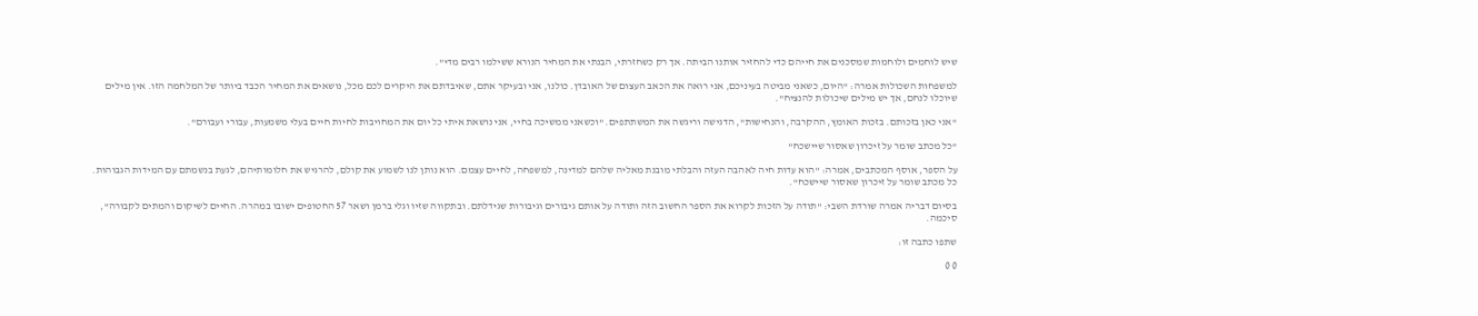שיש לוחמים ולוחמות שמסכנים את חייהם כדי להחזיר אותנו הביתה. אך רק כשחזרתי, הבנתי את המחיר הנורא ששילמו רבים מדי".

למשפחות השכולות אמרה: "היום, כשאני מביטה בעיניכם, אני רואה את הכאב העצום של האובדן. כולנו, אני ובעיקר אתם, שאיבדתם את היקרים לכם מכל, נושאים את המחיר הכבד ביותר של המלחמה הזו. אין מילים שיוכלו לנחם, אך יש מילים שיכולות להנציח".

"אני כאן בזכותם. בזכות האומץ, ההקרבה, והנחישות", הדגישה וריגשה את המשתתפים. "וכשאני ממשיכה בחיי, אני נושאת איתי כל יום את המחויבות לחיות חיים בעלי משמעות, עבורי ועבורם".

"כל מכתב שומר על זיכרון שאסור שיישכח"

על הספר, אוסף המכתבים, אמרה: "הוא עדות חיה לאהבה העזה והבלתי מובנת מאליה שלהם למדינה, למשפחה, לחיים עצמם. הוא נותן לנו לשמוע את קולם, להרגיש את חלומותיהם, לגעת בנשמתם עם המידות הגבוהות. כל מכתב שומר על זיכרון שאסור שיישכח".

בסיום דבריה אמרה שורדת השבי: "תודה על הזכות לקרוא את הספר החשוב הזה ותודה על אותם גיבורים וגיבורות שגידלתם. ובתקווה שזיו וגלי ברמן ושאר 57 החטופים ישובו במהרה. החיים לשיקום והמתים לקבורה", סיכמה.

שתפו כתבה זו:

0 0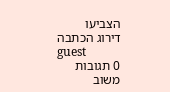הצביעו
דירוג הכתבה
guest
0 תגובות
משוב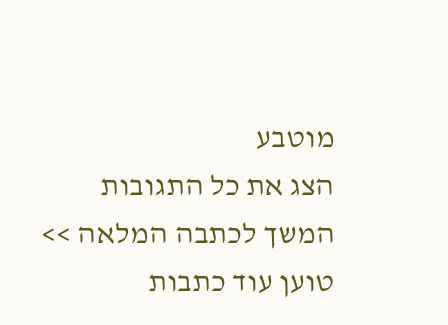מוטבע
הצג את כל התגובות
המשך לכתבה המלאה >>
טוען עוד כתבות